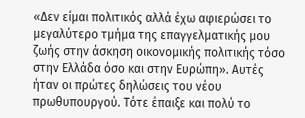«Δεν είμαι πολιτικός αλλά έχω αφιερώσει το μεγαλύτερο τμήμα της επαγγελματικής μου ζωής στην άσκηση οικονομικής πολιτικής τόσο στην Ελλάδα όσο και στην Ευρώπη». Αυτές ήταν οι πρώτες δηλώσεις του νέου πρωθυπουργού. Τότε έπαιξε και πολύ το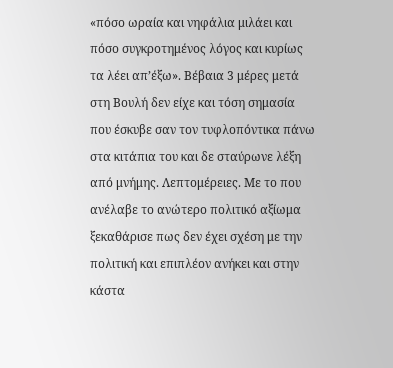«πόσο ωραία και νηφάλια μιλάει και πόσο συγκροτημένος λόγος και κυρίως τα λέει απ’έξω». Βέβαια 3 μέρες μετά στη Βουλή δεν είχε και τόση σημασία που έσκυβε σαν τον τυφλοπόντικα πάνω στα κιτάπια του και δε σταύρωνε λέξη από μνήμης. Λεπτομέρειες. Με το που ανέλαβε το ανώτερο πολιτικό αξίωμα ξεκαθάρισε πως δεν έχει σχέση με την πολιτική και επιπλέον ανήκει και στην κάστα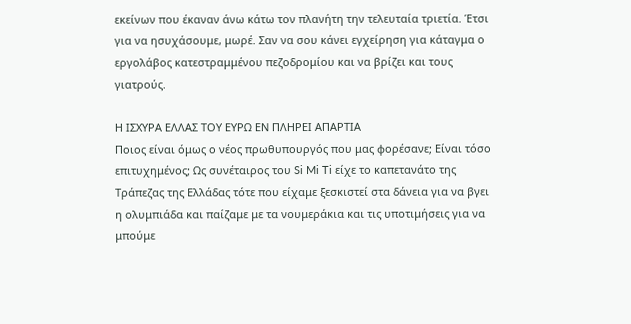εκείνων που έκαναν άνω κάτω τον πλανήτη την τελευταία τριετία. Έτσι για να ησυχάσουμε, μωρέ. Σαν να σου κάνει εγχείρηση για κάταγμα ο εργολάβος κατεστραμμένου πεζοδρομίου και να βρίζει και τους γιατρούς.

Η ΙΣΧΥΡΑ ΕΛΛΑΣ ΤΟΥ ΕΥΡΩ ΕΝ ΠΛΗΡΕΙ ΑΠΑΡΤΙΑ
Ποιος είναι όμως ο νέος πρωθυπουργός που μας φορέσανε; Είναι τόσο επιτυχημένος; Ως συνέταιρος του Si Mi Ti είχε το καπετανάτο της Τράπεζας της Ελλάδας τότε που είχαμε ξεσκιστεί στα δάνεια για να βγει η ολυμπιάδα και παίζαμε με τα νουμεράκια και τις υποτιμήσεις για να μπούμε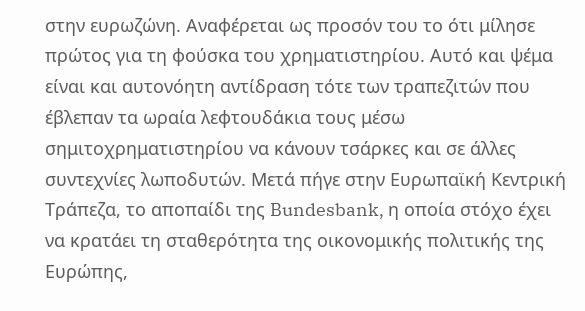στην ευρωζώνη. Αναφέρεται ως προσόν του το ότι μίλησε πρώτος για τη φούσκα του χρηματιστηρίου. Αυτό και ψέμα είναι και αυτονόητη αντίδραση τότε των τραπεζιτών που έβλεπαν τα ωραία λεφτουδάκια τους μέσω σημιτοχρηματιστηρίου να κάνουν τσάρκες και σε άλλες συντεχνίες λωποδυτών. Μετά πήγε στην Ευρωπαϊκή Κεντρική Τράπεζα, το αποπαίδι της Bundesbank, η οποία στόχο έχει να κρατάει τη σταθερότητα της οικονομικής πολιτικής της Ευρώπης,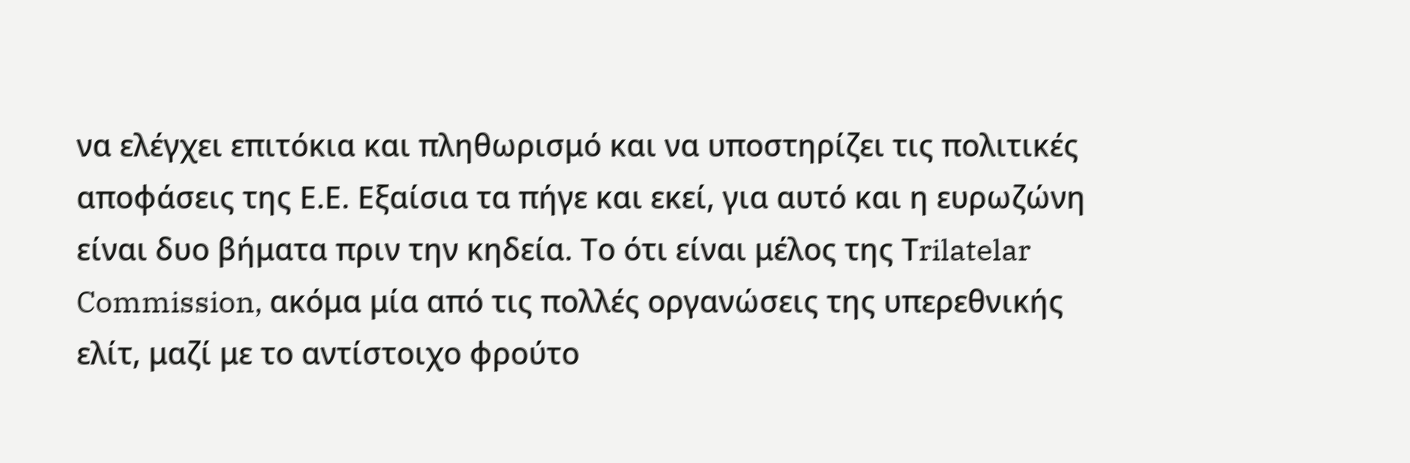να ελέγχει επιτόκια και πληθωρισμό και να υποστηρίζει τις πολιτικές αποφάσεις της Ε.Ε. Εξαίσια τα πήγε και εκεί, για αυτό και η ευρωζώνη είναι δυο βήματα πριν την κηδεία. Το ότι είναι μέλος της Τrilatelar Commission, ακόμα μία από τις πολλές οργανώσεις της υπερεθνικής ελίτ, μαζί με το αντίστοιχο φρούτο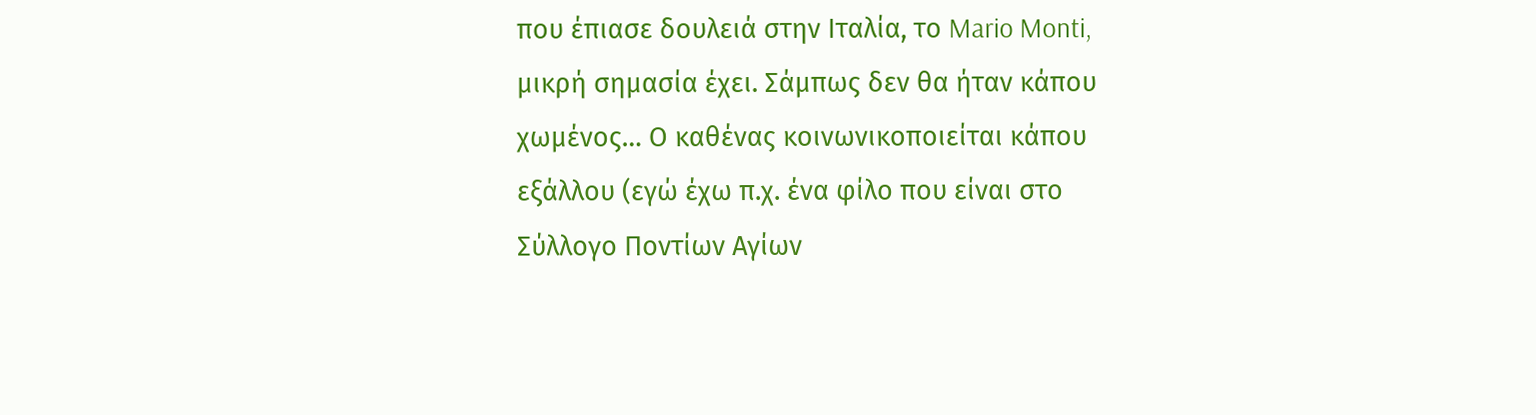που έπιασε δουλειά στην Ιταλία, το Mario Monti, μικρή σημασία έχει. Σάμπως δεν θα ήταν κάπου χωμένος… Ο καθένας κοινωνικοποιείται κάπου εξάλλου (εγώ έχω π.χ. ένα φίλο που είναι στο Σύλλογο Ποντίων Αγίων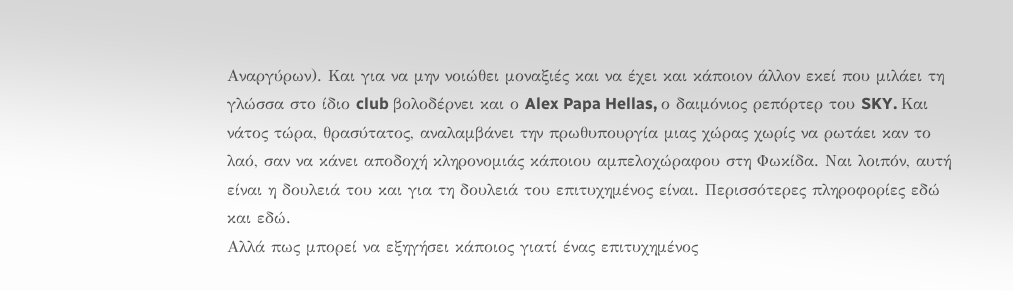Αναργύρων). Και για να μην νοιώθει μοναξιές και να έχει και κάποιον άλλον εκεί που μιλάει τη γλώσσα στο ίδιο club βολοδέρνει και ο Alex Papa Hellas, ο δαιμόνιος ρεπόρτερ του SKY. Και νάτος τώρα, θρασύτατος, αναλαμβάνει την πρωθυπουργία μιας χώρας χωρίς να ρωτάει καν το λαό, σαν να κάνει αποδοχή κληρονομιάς κάποιου αμπελοχώραφου στη Φωκίδα. Ναι λοιπόν, αυτή είναι η δουλειά του και για τη δουλειά του επιτυχημένος είναι. Περισσότερες πληροφορίες εδώ και εδώ.
Αλλά πως μπορεί να εξηγήσει κάποιος γιατί ένας επιτυχημένος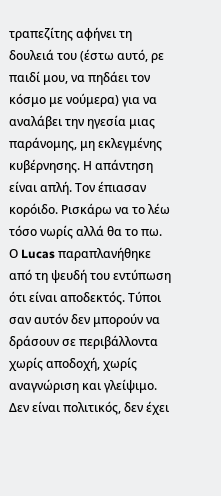τραπεζίτης αφήνει τη δουλειά του (έστω αυτό, ρε παιδί μου, να πηδάει τον κόσμο με νούμερα) για να αναλάβει την ηγεσία μιας παράνομης, μη εκλεγμένης κυβέρνησης. Η απάντηση είναι απλή. Τον έπιασαν κορόιδο. Ρισκάρω να το λέω τόσο νωρίς αλλά θα το πω. Ο Lucas παραπλανήθηκε από τη ψευδή του εντύπωση ότι είναι αποδεκτός. Τύποι σαν αυτόν δεν μπορούν να δράσουν σε περιβάλλοντα χωρίς αποδοχή, χωρίς αναγνώριση και γλείψιμο. Δεν είναι πολιτικός, δεν έχει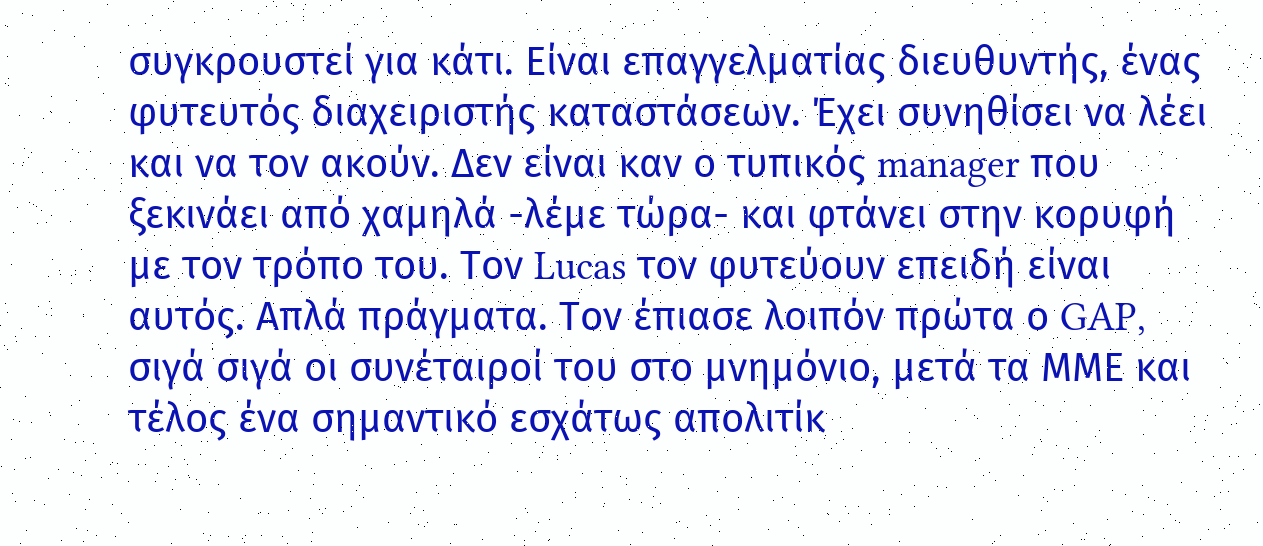συγκρουστεί για κάτι. Είναι επαγγελματίας διευθυντής, ένας φυτευτός διαχειριστής καταστάσεων. Έχει συνηθίσει να λέει και να τον ακούν. Δεν είναι καν ο τυπικός manager που ξεκινάει από χαμηλά -λέμε τώρα- και φτάνει στην κορυφή με τον τρόπο του. Τον Lucas τον φυτεύουν επειδή είναι αυτός. Απλά πράγματα. Τον έπιασε λοιπόν πρώτα ο GAP, σιγά σιγά οι συνέταιροί του στο μνημόνιο, μετά τα ΜΜΕ και τέλος ένα σημαντικό εσχάτως απολιτίκ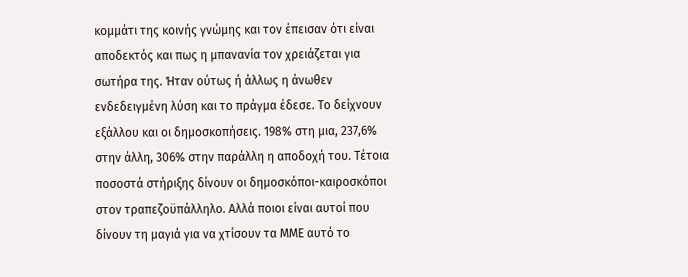κομμάτι της κοινής γνώμης και τον έπεισαν ότι είναι αποδεκτός και πως η μπανανία τον χρειάζεται για σωτήρα της. Ήταν ούτως ή άλλως η άνωθεν ενδεδειγμένη λύση και το πράγμα έδεσε. Το δείχνουν εξάλλου και οι δημοσκοπήσεις. 198% στη μια, 237,6% στην άλλη, 306% στην παράλλη η αποδοχή του. Τέτοια ποσοστά στήριξης δίνουν οι δημοσκόποι-καιροσκόποι στον τραπεζοϋπάλληλο. Αλλά ποιοι είναι αυτοί που δίνουν τη μαγιά για να χτίσουν τα ΜΜΕ αυτό το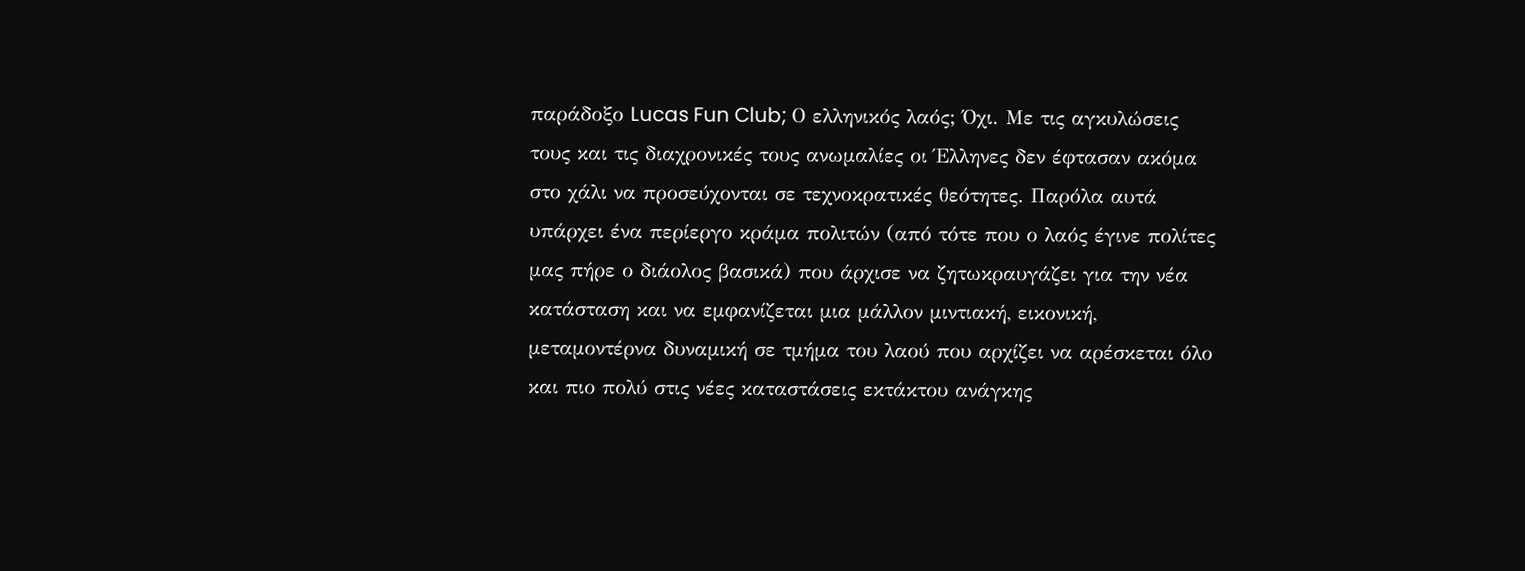παράδοξο Lucas Fun Club; Ο ελληνικός λαός; Όχι. Με τις αγκυλώσεις τους και τις διαχρονικές τους ανωμαλίες οι Έλληνες δεν έφτασαν ακόμα στο χάλι να προσεύχονται σε τεχνοκρατικές θεότητες. Παρόλα αυτά υπάρχει ένα περίεργο κράμα πολιτών (από τότε που ο λαός έγινε πολίτες μας πήρε ο διάολος βασικά) που άρχισε να ζητωκραυγάζει για την νέα κατάσταση και να εμφανίζεται μια μάλλον μιντιακή, εικονική, μεταμοντέρνα δυναμική σε τμήμα του λαού που αρχίζει να αρέσκεται όλο και πιο πολύ στις νέες καταστάσεις εκτάκτου ανάγκης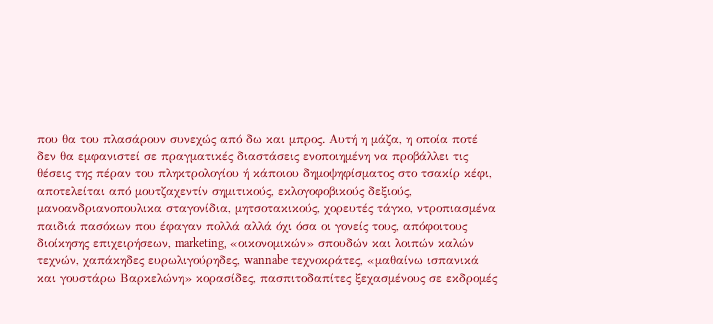που θα του πλασάρουν συνεχώς από δω και μπρος. Αυτή η μάζα, η οποία ποτέ δεν θα εμφανιστεί σε πραγματικές διαστάσεις ενοποιημένη να προβάλλει τις θέσεις της πέραν του πληκτρολογίου ή κάποιου δημοψηφίσματος στο τσακίρ κέφι, αποτελείται από μουτζαχεντίν σημιτικούς, εκλογοφοβικούς δεξιούς, μανοανδριανοπουλικα σταγονίδια, μητσοτακικούς, χορευτές τάγκο, ντροπιασμένα παιδιά πασόκων που έφαγαν πολλά αλλά όχι όσα οι γονείς τους, απόφοιτους διοίκησης επιχειρήσεων, marketing, «οικονομικών» σπουδών και λοιπών καλών τεχνών, χαπάκηδες ευρωλιγούρηδες, wannabe τεχνοκράτες, «μαθαίνω ισπανικά και γουστάρω Βαρκελώνη» κορασίδες, πασπιτοδαπίτες ξεχασμένους σε εκδρομές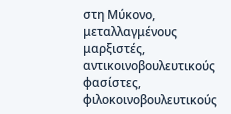στη Μύκονο, μεταλλαγμένους μαρξιστές, αντικοινοβουλευτικούς φασίστες, φιλοκοινοβουλευτικούς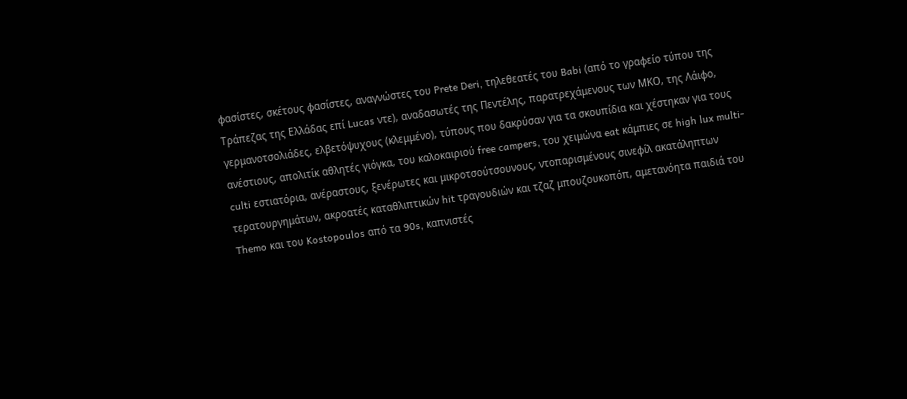φασίστες, σκέτους φασίστες, αναγνώστες του Prete Deri, τηλεθεατές του Babi (από το γραφείο τύπου της Τράπεζας της Ελλάδας επί Lucas ντε), αναδασωτές της Πεντέλης, παρατρεχάμενους των ΜΚΟ, της Λάιφο, γερμανοτσολιάδες, ελβετόψυχους (κλεμμένο), τύπους που δακρύσαν για τα σκουπίδια και χέστηκαν για τους ανέστιους, απολιτίκ αθλητές γιόγκα, του καλοκαιριού free campers, του χειμώνα eat κάμπιες σε high lux multi-culti εστιατόρια, ανέραστους, ξενέρωτες και μικροτσούτσουνους, ντοπαρισμένους σινεφίλ ακατάληπτων τερατουργημάτων, ακροατές καταθλιπτικών hit τραγουδιών και τζαζ μπουζουκοπόπ, αμετανόητα παιδιά του Themo και του Kostopoulos από τα 90s, καπνιστές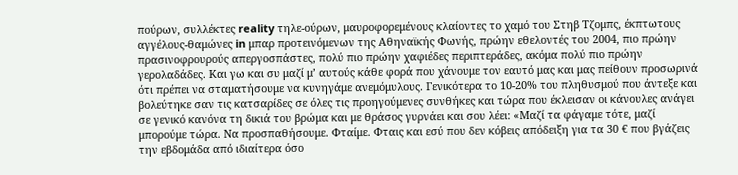πούρων, συλλέκτες reality τηλε-ούρων, μαυροφορεμένους κλαίοντες το χαμό του Στηβ Τζομπς, έκπτωτους αγγέλους-θαμώνες in μπαρ προτεινόμενων της Αθηναϊκής Φωνής, πρώην εθελοντές του 2004, πιο πρώην πρασινοφρουρούς απεργοσπάστες, πολύ πιο πρώην χαφιέδες περιπτεράδες, ακόμα πολύ πιο πρώην γερολαδάδες. Και γω και συ μαζί μ’ αυτούς κάθε φορά που χάνουμε τον εαυτό μας και μας πείθουν προσωρινά ότι πρέπει να σταματήσουμε να κυνηγάμε ανεμόμυλους. Γενικότερα το 10-20% του πληθυσμού που άντεξε και βολεύτηκε σαν τις κατσαρίδες σε όλες τις προηγούμενες συνθήκες και τώρα που έκλεισαν οι κάνουλες ανάγει σε γενικό κανόνα τη δικιά του βρώμα και με θράσος γυρνάει και σου λέει: «Μαζί τα φάγαμε τότε, μαζί μπορούμε τώρα. Να προσπαθήσουμε. Φταίμε. Φταις και εσύ που δεν κόβεις απόδειξη για τα 30 € που βγάζεις την εβδομάδα από ιδιαίτερα όσο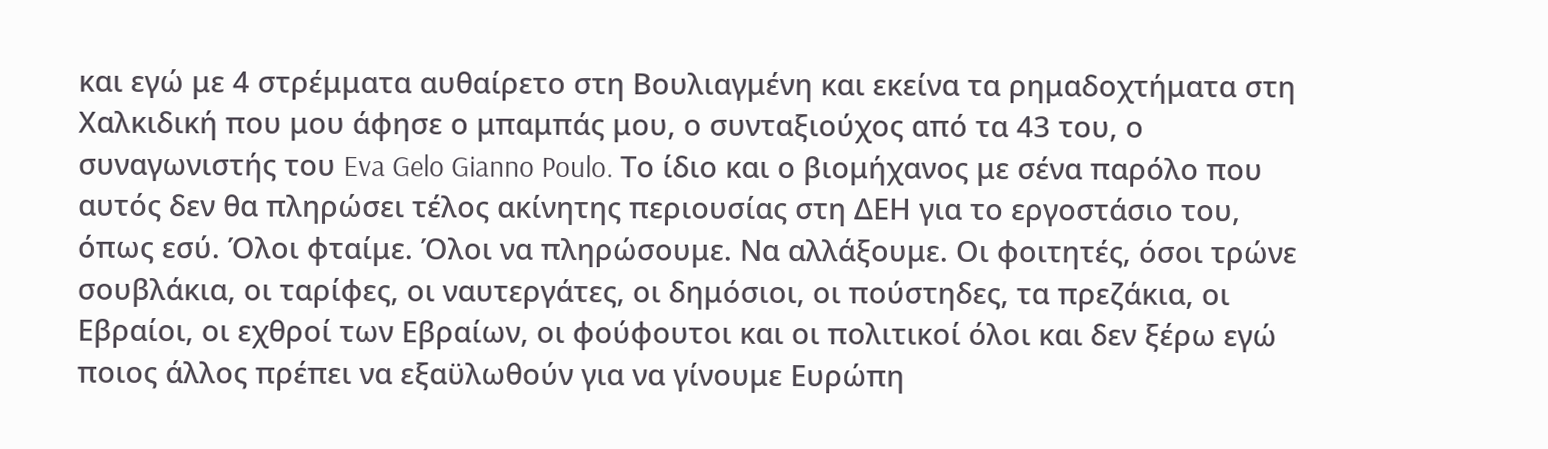και εγώ με 4 στρέμματα αυθαίρετο στη Βουλιαγμένη και εκείνα τα ρημαδοχτήματα στη Χαλκιδική που μου άφησε ο μπαμπάς μου, ο συνταξιούχος από τα 43 του, ο συναγωνιστής του Eva Gelo Gianno Poulo. Το ίδιο και ο βιομήχανος με σένα παρόλο που αυτός δεν θα πληρώσει τέλος ακίνητης περιουσίας στη ΔΕΗ για το εργοστάσιο του, όπως εσύ. Όλοι φταίμε. Όλοι να πληρώσουμε. Να αλλάξουμε. Οι φοιτητές, όσοι τρώνε σουβλάκια, οι ταρίφες, οι ναυτεργάτες, οι δημόσιοι, οι πούστηδες, τα πρεζάκια, οι Εβραίοι, οι εχθροί των Εβραίων, οι φούφουτοι και οι πολιτικοί όλοι και δεν ξέρω εγώ ποιος άλλος πρέπει να εξαϋλωθούν για να γίνουμε Ευρώπη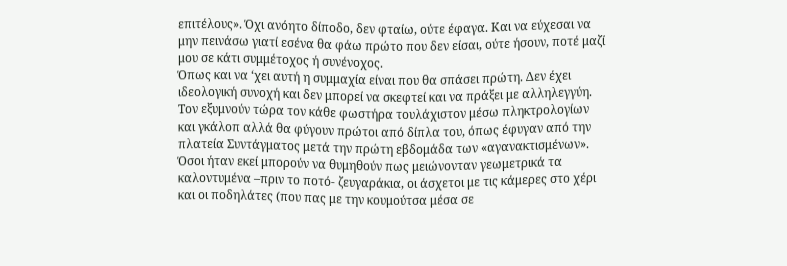επιτέλους». Όχι ανόητο δίποδο, δεν φταίω, ούτε έφαγα. Και να εύχεσαι να μην πεινάσω γιατί εσένα θα φάω πρώτο που δεν είσαι, ούτε ήσουν, ποτέ μαζί μου σε κάτι συμμέτοχος ή συνένοχος.
Όπως και να ‘χει αυτή η συμμαχία είναι που θα σπάσει πρώτη. Δεν έχει ιδεολογική συνοχή και δεν μπορεί να σκεφτεί και να πράξει με αλληλεγγύη. Τον εξυμνούν τώρα τον κάθε φωστήρα τουλάχιστον μέσω πληκτρολογίων και γκάλοπ αλλά θα φύγουν πρώτοι από δίπλα του, όπως έφυγαν από την πλατεία Συντάγματος μετά την πρώτη εβδομάδα των «αγανακτισμένων». Όσοι ήταν εκεί μπορούν να θυμηθούν πως μειώνονταν γεωμετρικά τα καλοντυμένα –πριν το ποτό- ζευγαράκια, οι άσχετοι με τις κάμερες στο χέρι και οι ποδηλάτες (που πας με την κουμούτσα μέσα σε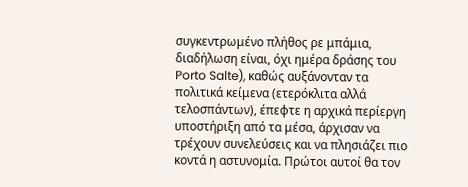συγκεντρωμένο πλήθος ρε μπάμια, διαδήλωση είναι, όχι ημέρα δράσης του Porto Salte), καθώς αυξάνονταν τα πολιτικά κείμενα (ετερόκλιτα αλλά τελοσπάντων), έπεφτε η αρχικά περίεργη υποστήριξη από τα μέσα, άρχισαν να τρέχουν συνελεύσεις και να πλησιάζει πιο κοντά η αστυνομία. Πρώτοι αυτοί θα τον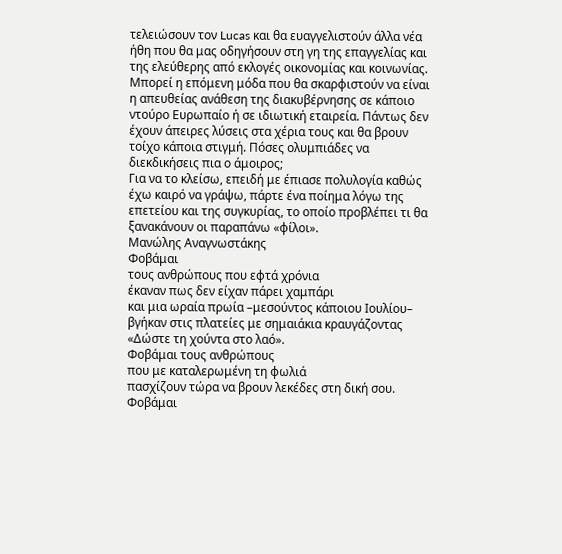τελειώσουν τον Lucas και θα ευαγγελιστούν άλλα νέα ήθη που θα μας οδηγήσουν στη γη της επαγγελίας και της ελεύθερης από εκλογές οικονομίας και κοινωνίας. Μπορεί η επόμενη μόδα που θα σκαρφιστούν να είναι η απευθείας ανάθεση της διακυβέρνησης σε κάποιο ντούρο Ευρωπαίο ή σε ιδιωτική εταιρεία. Πάντως δεν έχουν άπειρες λύσεις στα χέρια τους και θα βρουν τοίχο κάποια στιγμή. Πόσες ολυμπιάδες να διεκδικήσεις πια ο άμοιρος;
Για να το κλείσω, επειδή με έπιασε πολυλογία καθώς έχω καιρό να γράψω, πάρτε ένα ποίημα λόγω της επετείου και της συγκυρίας, το οποίο προβλέπει τι θα ξανακάνουν οι παραπάνω «φίλοι».
Μανώλης Αναγνωστάκης
Φοβάμαι
τους ανθρώπους που εφτά χρόνια
έκαναν πως δεν είχαν πάρει χαμπάρι
και μια ωραία πρωία –μεσούντος κάποιου Ιουλίου–
βγήκαν στις πλατείες με σημαιάκια κραυγάζοντας
«Δώστε τη χούντα στο λαό».
Φοβάμαι τους ανθρώπους
που με καταλερωμένη τη φωλιά
πασχίζουν τώρα να βρουν λεκέδες στη δική σου.
Φοβάμαι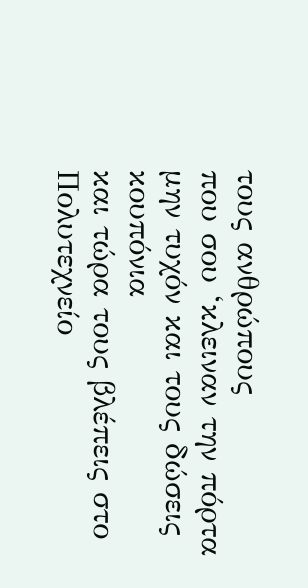τους ανθρώπους
που σου ‘κλειναν την πόρτα
μην τυχόν και τους δώσεις κουπόνια
και τώρα τους βλέπεις στο Πολυτεχνείο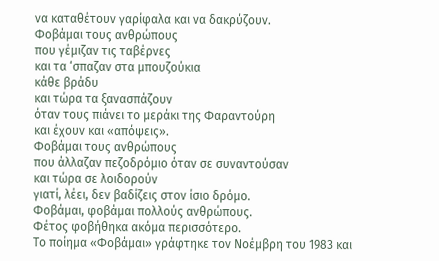να καταθέτουν γαρίφαλα και να δακρύζουν.
Φοβάμαι τους ανθρώπους
που γέμιζαν τις ταβέρνες
και τα ‘σπαζαν στα μπουζούκια
κάθε βράδυ
και τώρα τα ξανασπάζουν
όταν τους πιάνει το μεράκι της Φαραντούρη
και έχουν και «απόψεις».
Φοβάμαι τους ανθρώπους
που άλλαζαν πεζοδρόμιο όταν σε συναντούσαν
και τώρα σε λοιδορούν
γιατί, λέει, δεν βαδίζεις στον ίσιο δρόμο.
Φοβάμαι, φοβάμαι πολλούς ανθρώπους.
Φέτος φοβήθηκα ακόμα περισσότερο.
Το ποίημα «Φοβάμαι» γράφτηκε τον Νοέμβρη του 1983 και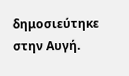δημοσιεύτηκε στην Αυγή.